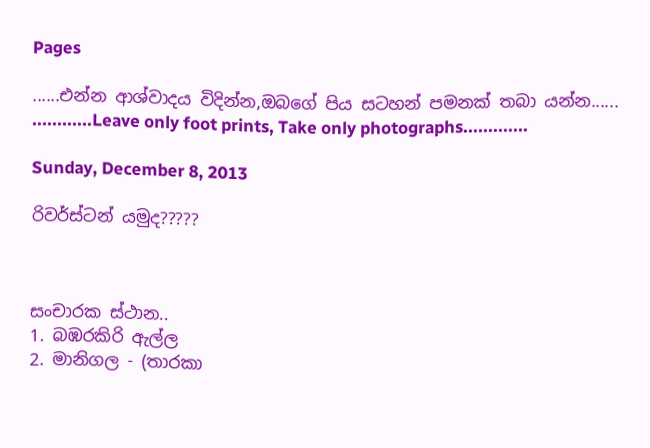Pages

......එන්න ආශ්වාදය විදින්න,ඔබගේ පිය සටහන් පමනක් තබා යන්න......
............Leave only foot prints, Take only photographs.............

Sunday, December 8, 2013

රිවර්ස්ටන් යමුද?????



සංචාරක ස්ථාන..
1. බඹරකිරි ඇල්ල
2. මානිගල - (තාරකා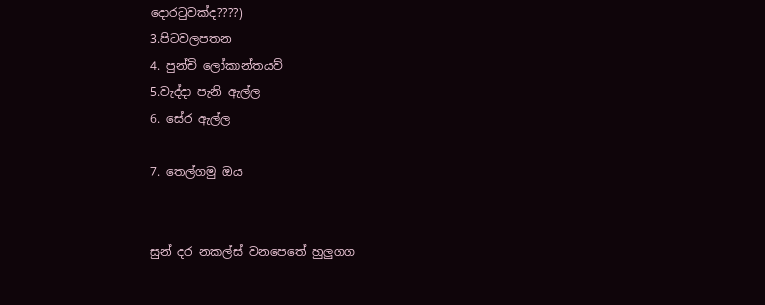දොරටුවක්ද????)
3.පිටවලපතන
4. පුන්චි ලෝකාන්තයව්
5.වැද්දා පැනි ඇල්ල
6. සේර ඇල්ල

7. තෙල්ගමු ඔය


සුන් දර නකල්ස් වනපෙතේ හුලුගග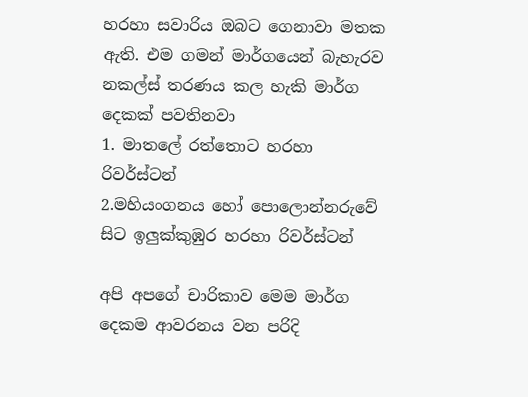හරහා සවාරිය ඔබට ගෙනාවා මතක ඇති. එම ගමන් මාර්ගයෙන් බැහැරව නකල්ස් තරණය කල හැකි මාර්ග දෙකක් පවතිනවා
1. මාතලේ රත්තොට හරහා රිවර්ස්ටන්
2.මහියංගනය හෝ පොලොන්නරුවේ සිට ඉලුක්කුඹුර හරහා රිවර්ස්ටන්

අපි අපගේ චාරිකාව මෙම මාර්ග දෙකම ආවරනය වන පරිදි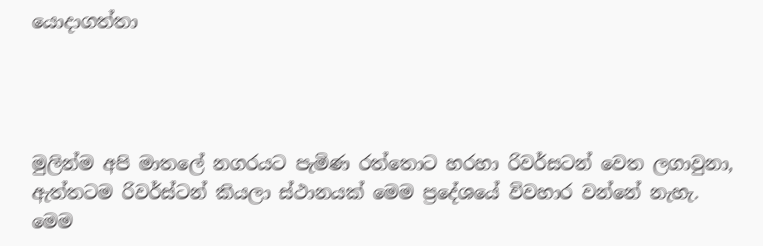යොදාගත්තා




මුලින්ම අපි මාතලේ නගරයට පැමිණ රත්තොට හරහා රිවර්සටන් වෙත ලගාවුනා, ඇත්තටම රිවර්ස්ටන් කියලා ස්ථානයක් මෙම ප්‍රදේශයේ විවහාර වන්නේ නැහැ. මෙම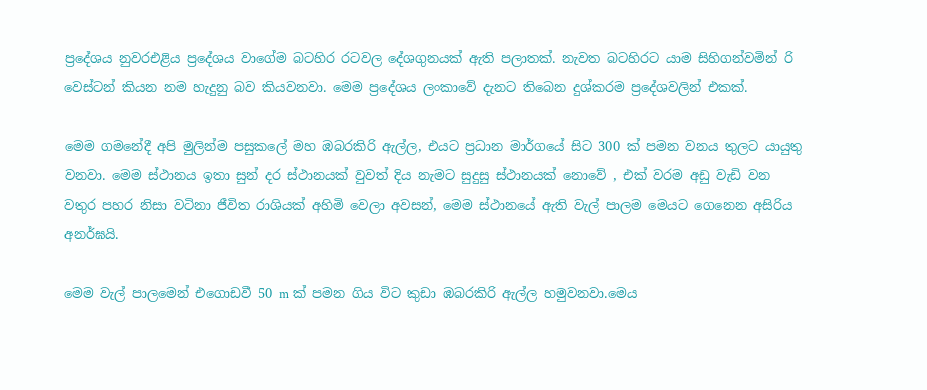ප්‍රදේශය නුවරඑළිය ප්‍රදේශය වාගේම බටහිර රටවල දේශගුනයක් ඇති පලාතක්. නැවත බටහිරට යාම සිහිගන්වමින් රි වෙස්ටන් කියන නම හැදුනු බව කියවනවා. මෙම ප්‍රදේශය ලංකාවේ දැනට තිබෙන දුශ්කරම ප්‍රදේශවලින් එකක්.

මෙම ගමනේදී අපි මුලින්ම පසුකලේ මහ ඹබරකිරි ඇල්ල, එයට ප්‍රධාන මාර්ගයේ සිට 300 ක් පමන වනය තුලට යායුතු වනවා. මෙම ස්ථානය ඉතා සුන් දර ස්ථානයක් වුවත් දිය නැමට සුදුසු ස්ථානයක් නොවේ , එක් වරම අඩු වැඩි වන වතුර පහර නිසා වටිනා ජීවිත රාශියක් අහිමි වෙලා අවසන්, මෙම ස්ථානයේ ඇති වැල් පාලම මෙයට ගෙනෙන අසිරිය අනර්ඝයි.

මෙම වැල් පාලමෙන් එගොඩවී 50 m ක් පමන ගිය විට කුඩා ඹබරකිරි ඇල්ල හමුවනවා.මෙය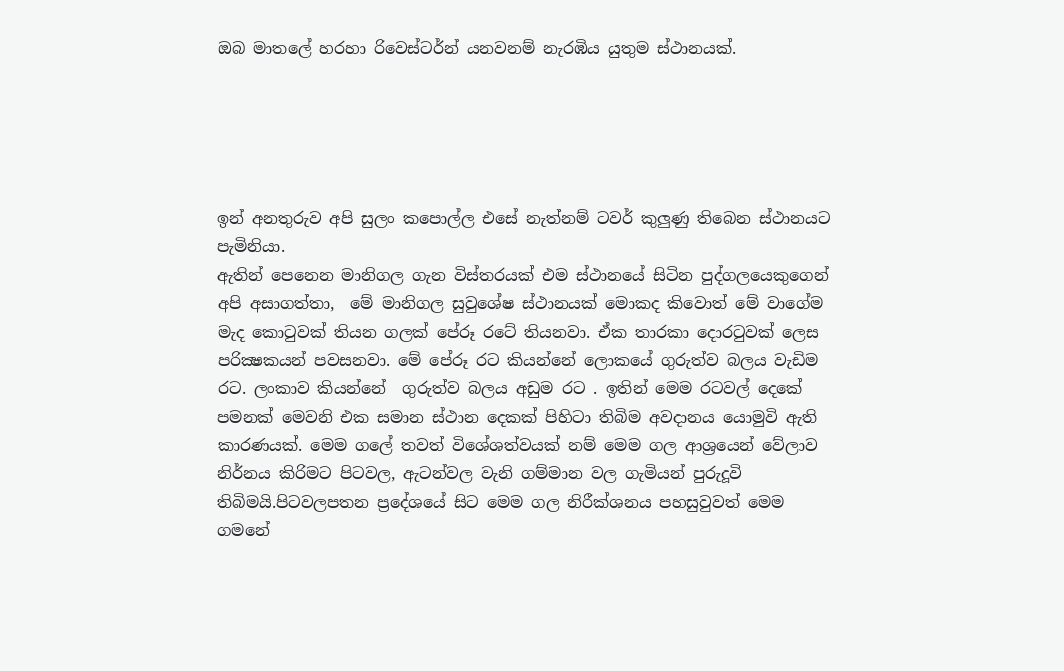ඔබ මාතලේ හරහා රිවෙස්ටර්න් යනවනම් නැරඹිය යුතුම ස්ථානයක්.





ඉන් අනතුරුව අපි සුලං කපොල්ල එසේ නැත්නම් ටවර් කුලුණු තිබෙන ස්ථානයට පැමිනියා.
ඇතින් පෙනෙන මානිගල ගැන විස්තරයක් එම ස්ථානයේ සිටින පුද්ගලයෙකුගෙන් අපි අසාගත්තා,  මේ මානිගල සුවුශේෂ ස්ථානයක් මොකද කිවොත් මේ වාගේම මැද කොටුවක් තියන ගලක් පේරූ රටේ තියනවා. ඒක තාරකා දොරටුවක් ලෙස පරික්‍ෂකයන් පවසනවා. මේ පේරූ රට කියන්නේ ලොකයේ ගුරුත්ව බලය වැඩිම රට. ලංකාව කියන්නේ  ගුරුත්ව බලය අඩුම රට . ඉතින් මෙම රටවල් දෙකේ පමනක් මෙවනි එක සමාන ස්ථාන දෙකක් පිහිටා තිබිම අවදානය යොමුවි ඇති කාරණයක්. මෙම ගලේ තවත් විශේශත්වයක් නම් මෙම ගල ආශ්‍රයෙන් වේලාව නිර්නය කිරිමට පිටවල, ඇටන්වල වැනි ගම්මාන වල ගැමියන් පුරුදූවි තිබිමයි.පිටවලපතන ප්‍රදේශයේ සිට මෙම ගල නිරීක්ශනය පහසුවුවත් මෙම ගමනේ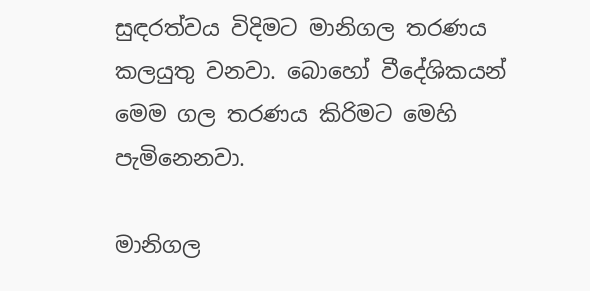සුඳරත්වය විදිමට මානිගල තරණය කලයුතු වනවා. බොහෝ වීදේශිකයන් මෙම ගල තරණය කිරිමට මෙහි පැමිනෙනවා.

මානිගල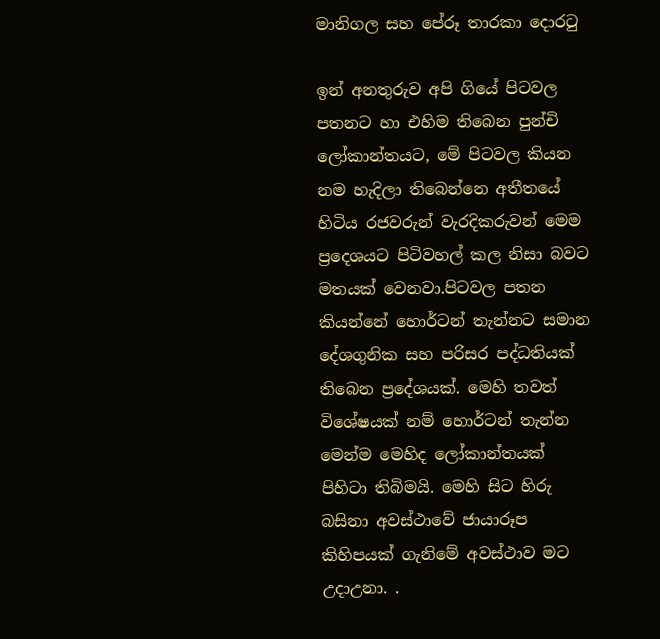මානිගල සහ පේරූ තාරකා දොරටු

ඉන් අනතුරුව අපි ගියේ පිටවල පතනට හා එහිම තිබෙන පුන්චි ලෝකාන්තයට, මේ පිටවල කියන නම හැදිලා තිබෙන්නෙ අතීතයේ හිටිය රජවරුන් වැරදිකරුවන් මෙම ප්‍රදෙශයට පිටිවහල් කල නිසා බවට මතයක් වෙනවා.පිටවල පතන කියන්නේ හොර්ටන් තැන්නට සමාන දේශගුනික සහ පරිසර පද්ධතියක් තිබෙන ප්‍රදේශයක්. මෙහි තවත් විශේෂයක් නම් හොර්ටන් තැන්න මෙන්ම මෙහිද ලෝකාන්තයක් පිහිටා තිබිමයි. මෙහි සිට හිරු බසිනා අවස්ථාවේ ජායාරූප කිහිපයක් ගැනිමේ අවස්ථාව මට උදාඋනා. .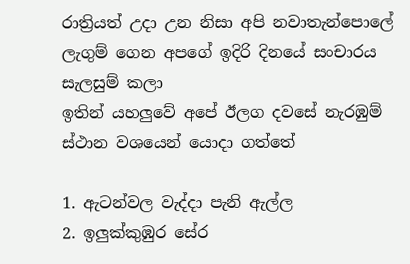රාත්‍රියත් උදා උන නිසා අපි නවාතැන්පොලේ ලැගුම් ගෙන අපගේ ඉදිරි දිනයේ සංචාරය සැලසුම් කලා
ඉතින් යහලුවේ අපේ ඊලග දවසේ නැරඹුම් ස්ථාන වශයෙන් යොදා ගත්තේ

1. ඇටන්වල වැද්දා පැනි ඇල්ල
2. ඉලුක්කුඹුර සේර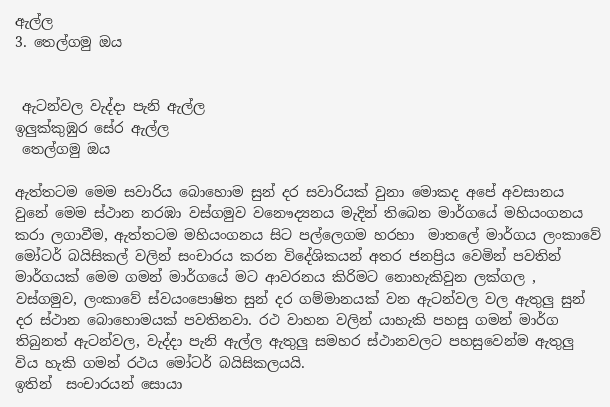ඇල්ල
3. තෙල්ගමු ඔය


 ඇටන්වල වැද්දා පැනි ඇල්ල
ඉලුක්කුඹුර සේර ඇල්ල
 තෙල්ගමු ඔය

ඇත්තටම මෙම සවාරිය බොහොම සුන් දර සවාරියක් වුනා මොකද අපේ අවසානය වුනේ මෙම ස්ථාන නරඹා වස්ගමුව වනෞද්‍යනය මැදින් තිබෙන මාර්ගයේ මහියංගනය කරා ලගාවීම, ඇත්තටම මහියංගනය සිට පල්ලෙගම හරහා  මාතලේ මාර්ගය ලංකාවේ මෝටර් බයිසිකල් වලින් සංචාරය කරන විදේශිකයන් අතර ජනප්‍රිය වෙමින් පවතින් මාර්ගයක් මෙම ගමන් මාර්ගයේ මට ආවරනය කිරිමට නොහැකිවුන ලක්ගල , වස්ගමුව, ලංකාවේ ස්වයංපොෂිත සුන් දර ගම්මානයක් වන ඇටන්වල වල ඇතුලු සුන් දර ස්ථාන බොහොමයක් පවතිනවා. රථ වාහන වලින් යාහැකි පහසු ගමන් මාර්ග තිබුනත් ඇටන්වල, වැද්දා පැනි ඇල්ල ඇතුලු සමහර ස්ථානවලට පහසුවෙන්ම ඇතුලු විය හැකි ගමන් රථය මෝටර් බයිසිකලයයි.
ඉතින්  සංචාරයන් සොයා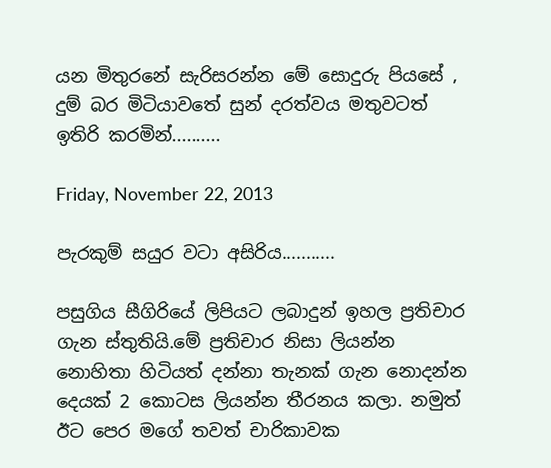යන මිතුරනේ සැරිසරන්න මේ සොදුරු පියසේ , දුම් බර මිටියාවතේ සුන් දරත්වය මතුවටත් ඉතිරි කරමින්..........

Friday, November 22, 2013

පැරකුම් සයුර වටා අසිරිය...........

පසුගිය සීගිරියේ ලිපියට ලබාදුන් ඉහල ප්‍රතිචාර ගැන ස්තුතියි.මේ ප්‍රතිචාර නිසා ලියන්න නොහිතා හිටියත් දන්නා තැනක් ගැන නොදන්න දෙයක් 2 කොටස ලියන්න තීරනය කලා. නමුත් ඊට පෙර මගේ තවත් චාරිකාවක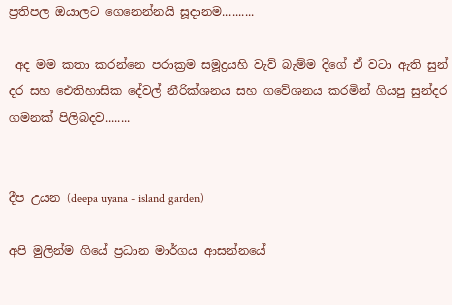ප්‍රතිපල ඔයාලට ගෙනෙන්නයි සූදානම..........

 අද මම කතා කරන්නෙ පරාක්‍රම සමූද්‍රයහි වැව් බැම්ම දිගේ ඒ වටා ඇති සුන් දර සහ ඓතිහාසික දේවල් නීරික්ශනය සහ ගවේශනය කරමින් ගියපු සුන්දර ගමනක් පිලිබදව........


දීප උයන (deepa uyana - island garden)

අපි මුලින්ම ගියේ ප්‍රධාන මාර්ගය ආසන්නයේ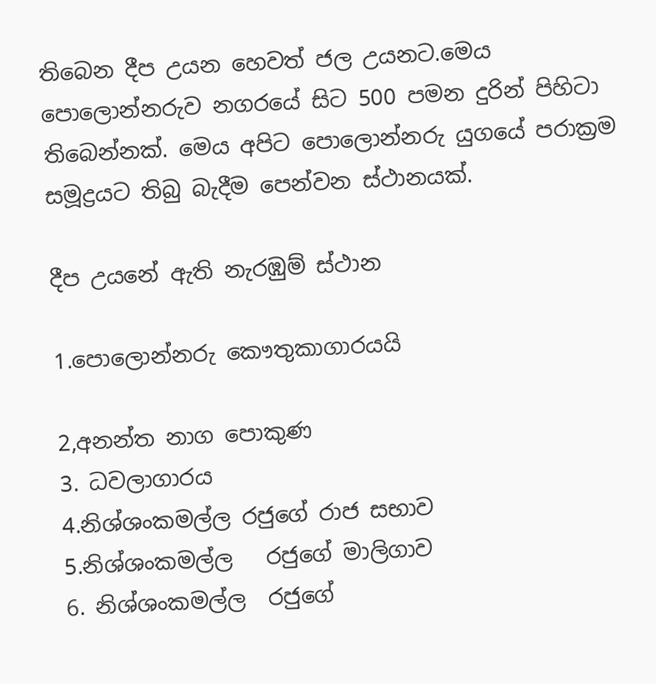තිබෙන දීප උයන හෙවත් ජල උයනට.මෙය පොලොන්නරුව නගරයේ සිට 500 පමන දුරින් පිහිටා තිබෙන්නක්. මෙය අපිට පොලොන්නරු යුගයේ පරාක්‍රම සමූද්‍රයට තිබු බැදීම පෙන්වන ස්ථානයක්.

දීප උයනේ ඇති නැරඹුම් ස්ථාන

1.පොලොන්නරු කෞතුකාගාරයයි

2,අනන්ත නාග පොකුණ
3. ධවලාගාරය
4.නිශ්ශංකමල්ල රජුගේ රාජ සභාව
5.නිශ්ශංකමල්ල   රජුගේ මාලිගාව
6. නිශ්ශංකමල්ල  රජුගේ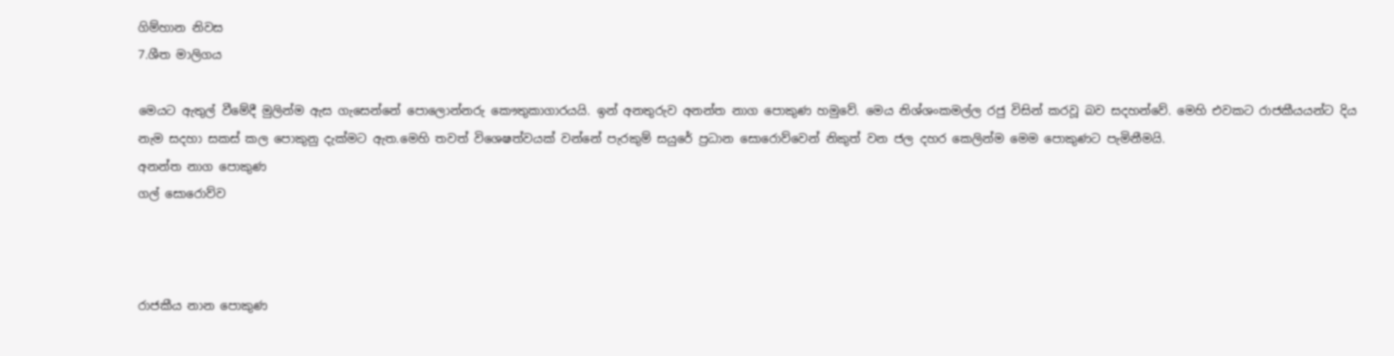ගිම්හාන නිවස
7.ශීත මාලිගය

මෙයට ඇතුල් වීමේදී මුලින්ම ඇස ගැසෙන්නේ පොලොන්නරු කෞතුකාගාරයයි. ඉන් අනතුරුව අනන්ත නාග පොකුණ හමුවේ. මෙය නිශ්ශංකමල්ල රජු විසින් කරවූ බව සදහන්වේ. මෙහි එවකට රාජකීයයන්ට දිය නැම සදහා සකස් කල පොකුනු දැක්මට ඇත.මෙහි තවත් විශෙෂත්වයක් වන්නේ පැරකුම් සයුරේ ප්‍රධාන සොරොව්වෙන් නිකුත් වන ජල දහර කෙලින්ම මෙම පොකුණට පැමිනීමයි.
අනන්ත නාග පොකුණ
ගල් සොරොව්ව



රාජකීය නාන පොකුණ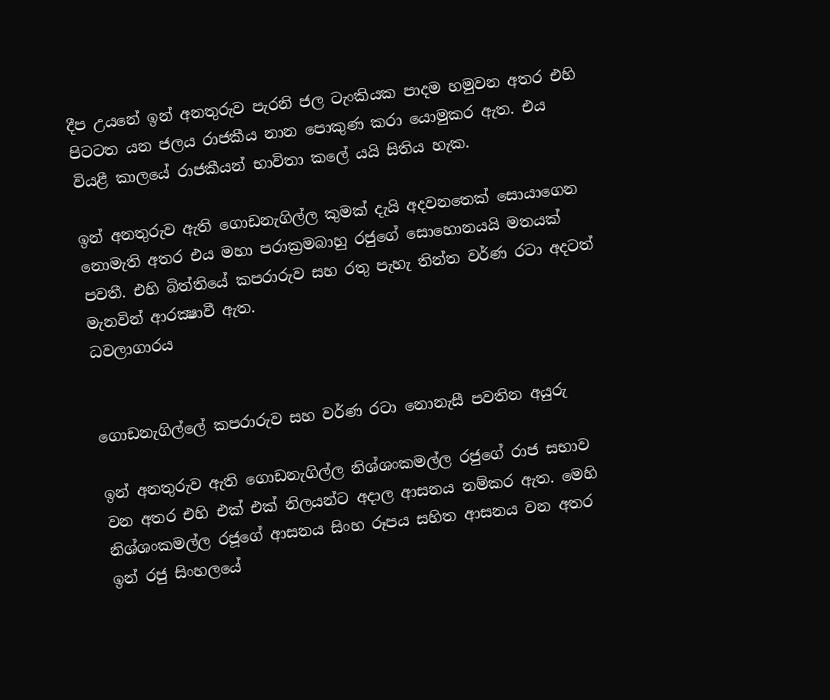දීප උයනේ ඉන් අනතුරුව පැරනි ජල ටැංකියක පාදම හමුවන අතර එහි පිටටත යන ජලය රාජකීය නාන පොකුණ කරා යොමුකර ඇත. එය වියළී කාලයේ රාජකීයන් භාවිතා කලේ යයි සිතිය හැක.

ඉන් අනතුරුව ඇති ගොඩනැගිල්ල කුමක් දැයි අදවනතෙක් සොයාගෙන නොමැති අතර එය මහා පරාක්‍රමබාහු රජුගේ සොහොනයයි මතයක් පවතී. එහි බිත්තියේ කපරාරුව සහ රතු පැහැ තින්ත වර්ණ රටා අදටත් මැනවින් ආරක්‍ෂාවී ඇත.
ධවලාගාරය


ගොඩනැගිල්ලේ කපරාරුව සහ වර්ණ රටා නොනැසී පවතින අයුරු

ඉන් අනතුරුව ඇති ගොඩනැගිල්ල නිශ්ශංකමල්ල රජුගේ රාජ සභාව වන අතර එහි එක් එක් නිලයන්ට අදාල ආසනය නම්කර ඇත. මෙහි නිශ්ශංකමල්ල රජූගේ ආසනය සිංහ රූපය සහිත ආසනය වන අතර ඉන් රජු සිංහලයේ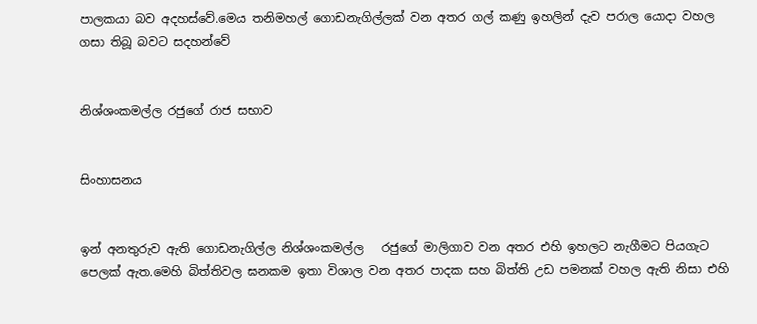පාලකයා බව අදහස්වේ.මෙය තනිමහල් ගොඩනැගිල්ලක් වන අතර ගල් කණු ඉහලින් දැව පරාල යොදා වහල ගසා තිබූ බවට සදහන්වේ


නිශ්ශංකමල්ල රජුගේ රාජ සභාව


සිංහාසනය


ඉන් අනතුරුව ඇති ගොඩනැගිල්ල නිශ්ශංකමල්ල   රජුගේ මාලිගාව වන අතර එහි ඉහලට නැගීමට පියගැට පෙලක් ඇත.මෙහි බිත්තිවල ඝනකම ඉතා විශාල වන අතර පාදක සහ බිත්ති උඩ පමනක් වහල ඇති නිසා එහි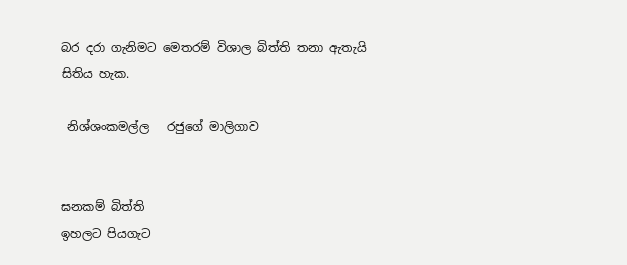බර දරා ගැනිමට මෙතරම් විශාල බිත්ති තනා ඇතැයි සිතිය හැක.

 නිශ්ශංකමල්ල   රජුගේ මාලිගාව


ඝනකම් බිත්ති
ඉහලට පියගැට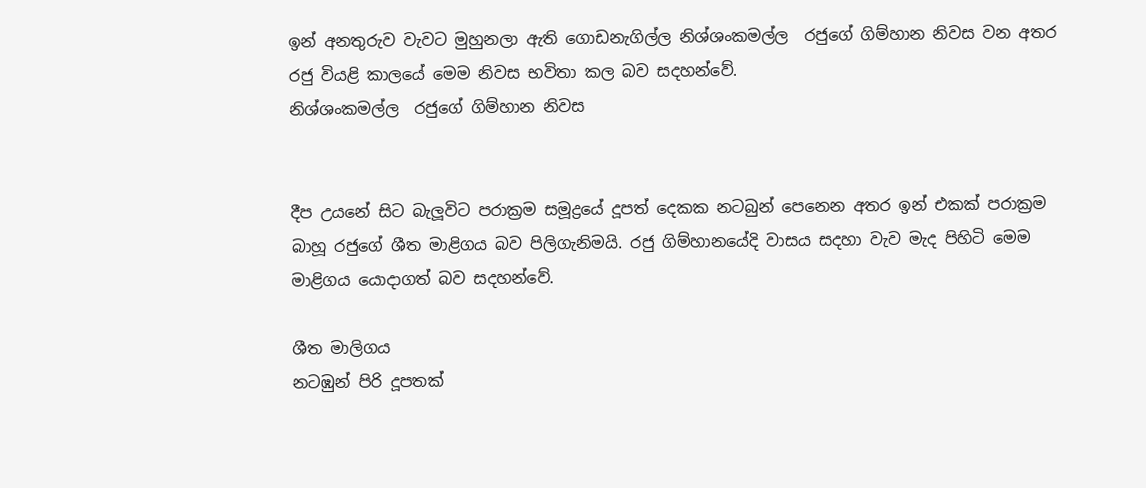ඉන් අනතුරුව වැවට මුහුනලා ඇති ගොඩනැගිල්ල නිශ්ශංකමල්ල  රජුගේ ගිම්හාන නිවස වන අතර රජු වියළි කාලයේ මෙම නිවස භවිතා කල බව සදහන්වේ.
නිශ්ශංකමල්ල  රජුගේ ගිම්හාන නිවස


දීප උයනේ සිට බැලූවිට පරාක්‍රම සමූද්‍රයේ දූපත් දෙකක නටබුන් පෙනෙන අතර ඉන් එකක් පරාක්‍රම බාහූ රජුගේ ශීත මාළිගය බව පිලිගැනිමයි. රජු ගිම්හානයේදි වාසය සදහා වැව මැද පිහිටි මෙම මාළිගය යොදාගත් බව සදහන්වේ.

ශීත මාලිගය
නටඹුන් පිරි දූපතක්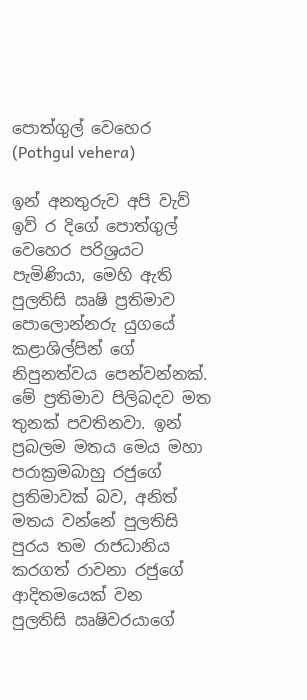පොත්ගුල් වෙහෙර (Pothgul vehera)

ඉන් අනතුරුව අපි වැව් ඉව්‍ ර දිගේ පොත්ගුල් වෙහෙර පරිශ්‍රයට පැමිණියා, මෙහි ඇති පුලතිසි ඍෂි ප්‍රතිමාව පොලොන්නරු යුගයේ කළාශිල්පින් ගේ නිපුනත්වය පෙන්වන්නක්. මේ ප්‍රතිමාව පිලිබදව මත තුනක් පවතිනවා. ඉන් ප්‍රබලම මතය මෙය මහා පරාක්‍රමබාහු රජුගේ ප්‍රතිමාවක් බව, අනිත් මතය වන්නේ පුලතිසි පුරය තම රාජධානිය කරගත් රාවනා රජුගේ ආදිතමයෙක් වන  පුලතිසි ඍෂිවරයාගේ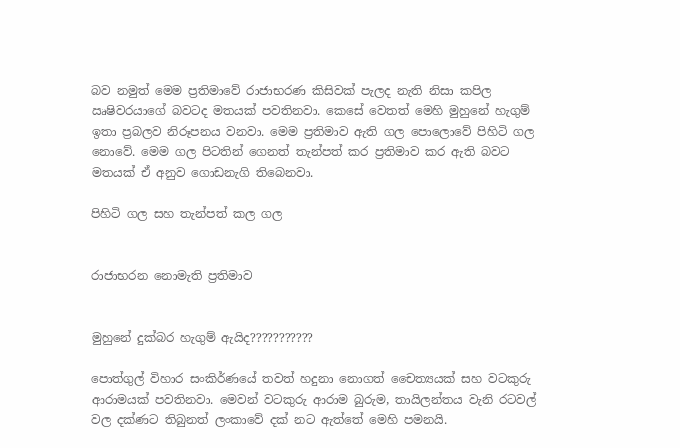බව නමුත් මෙම ප්‍රතිමාවේ රාජාභරණ කිසිවක් පැලද නැති නිසා කපිල ඍෂිවරයාගේ බවටද මතයක් පවතිනවා. කෙසේ වෙතත් මෙහි මුහුනේ හැගුම් ඉතා ප්‍රබලව නිරූපනය වනවා. මෙම ප්‍රතිමාව ඇති ගල පොලොවේ පිහිටි ගල නොවේ. මෙම ගල පිටතින් ගෙනත් තැන්පත් කර ප්‍රතිමාව කර ඇති බවට මතයක් ඒ අනුව ගොඩනැගි තිබෙනවා.

පිහිටි ගල සහ තැන්පත් කල ගල


රාජාභරන නොමැති ප්‍රතිමාව


මුහුනේ දුක්බර හැගුම් ඇයිද???????????

පොත්ගුල් විහාර සංකිර්ණයේ තවත් හදුනා නොගත් චෛත්‍යයක් සහ වටකුරු ආරාමයක් පවතිනවා. මෙවන් වටකුරු ආරාම බුරුම, තායිලන්තය වැනි රටවල් වල දක්ණට තිබුනත් ලංකාවේ දක් නට ඇත්තේ මෙහි පමනයි.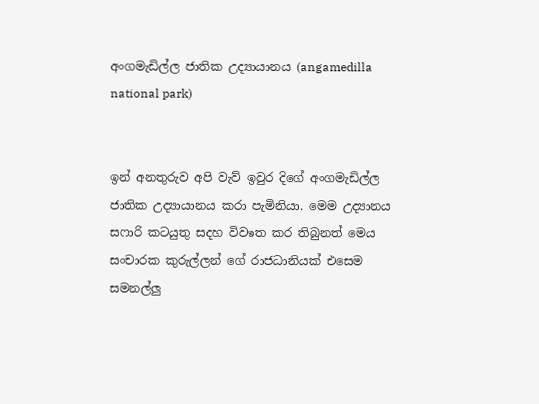අංගමැඩිල්ල ජාතික උද්‍යායානය (angamedilla national park)


ඉන් අනතුරුව අපි වැව් ඉවුර දිගේ අංගමැඩිල්ල ජාතික උද්‍යායානය කරා පැමිනියා. මෙම උද්‍යානය සෆාරි කටයුතු සදහ විවෳත කර තිබුනත් මෙය සංචාරක කුරුල්ලන් ගේ රාජධානියක් එසෙම සමනල්ලු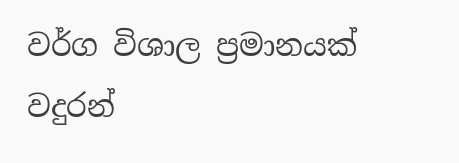වර්ග විශාල ප්‍රමානයක් වදුරන්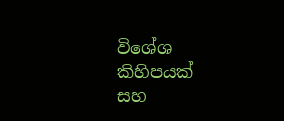විශේශ කිහිපයක් සහ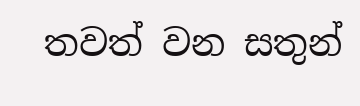තවත් වන සතුන්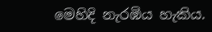මෙහිදි නැරඹිය හැකිය.